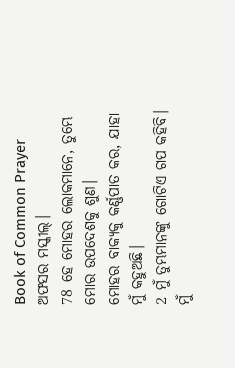Book of Common Prayer
ଅଫସର ମସ୍କୀଲ୍।
78 ହେ ମୋହର ଲୋକମାନେ, ତୁମ୍ଭେ ମୋର ଉପଦେଶକୁ ଶୁଣ।
ମୋହର ବାକ୍ୟକୁ କର୍ଣ୍ଣପାତ କର, ଯାହା ମୁଁ କହୁଅଛି।
2 ମୁଁ ତୁମ୍ଭମାନଙ୍କୁ ଗୋଟିଏ ଗପ କହିବି।
ମୁଁ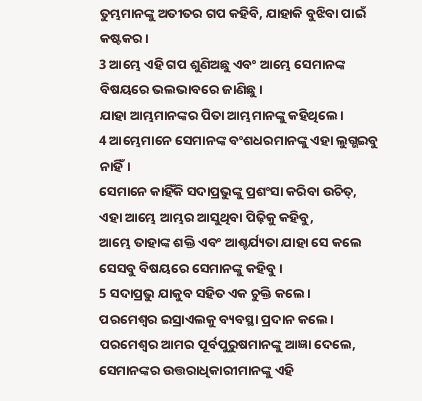ତୁମ୍ଭମାନଙ୍କୁ ଅତୀତର ଗପ କହିବି, ଯାହାକି ବୁଝିବା ପାଇଁ କଷ୍ଟକର।
3 ଆମ୍ଭେ ଏହି ଗପ ଶୁଣିଅଛୁ ଏବଂ ଆମ୍ଭେ ସେମାନଙ୍କ ବିଷୟରେ ଭଲଭାବରେ ଜାଣିଛୁ।
ଯାହା ଆମ୍ଭମାନଙ୍କର ପିତା ଆମ୍ଭମାନଙ୍କୁ କହିଥିଲେ।
4 ଆମ୍ଭେମାନେ ସେମାନଙ୍କ ବଂଶଧରମାନଙ୍କୁ ଏହା ଲୁଗ୍ଭଇବୁ ନାହିଁ।
ସେମାନେ କାହିଁକି ସଦାପ୍ରଭୁଙ୍କୁ ପ୍ରଶଂସା କରିବା ଉଚିତ୍,
ଏହା ଆମ୍ଭେ ଆମ୍ଭର ଆସୁଥିବା ପିଢ଼ିକୁ କହିବୁ,
ଆମ୍ଭେ ତାହାଙ୍କ ଶକ୍ତି ଏବଂ ଆଶ୍ଚର୍ଯ୍ୟତା ଯାହା ସେ କଲେ ସେସବୁ ବିଷୟରେ ସେମାନଙ୍କୁ କହିବୁ।
5 ସଦାପ୍ରଭୁ ଯାକୁବ ସହିତ ଏକ ଚୁକ୍ତି କଲେ।
ପରମେଶ୍ୱର ଇସ୍ରାଏଲକୁ ବ୍ୟବସ୍ଥା ପ୍ରଦାନ କଲେ।
ପରମେଶ୍ୱର ଆମର ପୂର୍ବପୁରୁଷମାନଙ୍କୁ ଆଜ୍ଞା ଦେଲେ,
ସେମାନଙ୍କର ଉତ୍ତରାଧିକାରୀମାନଙ୍କୁ ଏହି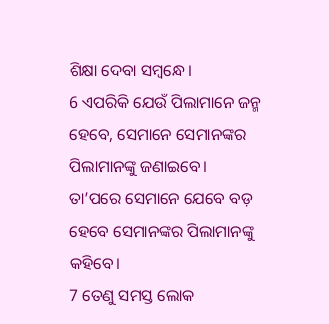ଶିକ୍ଷା ଦେବା ସମ୍ବନ୍ଧେ।
6 ଏପରିକି ଯେଉଁ ପିଲାମାନେ ଜନ୍ମ ହେବେ, ସେମାନେ ସେମାନଙ୍କର ପିଲାମାନଙ୍କୁ ଜଣାଇବେ।
ତା’ପରେ ସେମାନେ ଯେବେ ବଡ଼ ହେବେ ସେମାନଙ୍କର ପିଲାମାନଙ୍କୁ କହିବେ।
7 ତେଣୁ ସମସ୍ତ ଲୋକ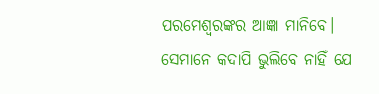ପରମେଶ୍ୱରଙ୍କର ଆଜ୍ଞା ମାନିବେ।
ସେମାନେ କଦାପି ଭୁଲିବେ ନାହିଁ ଯେ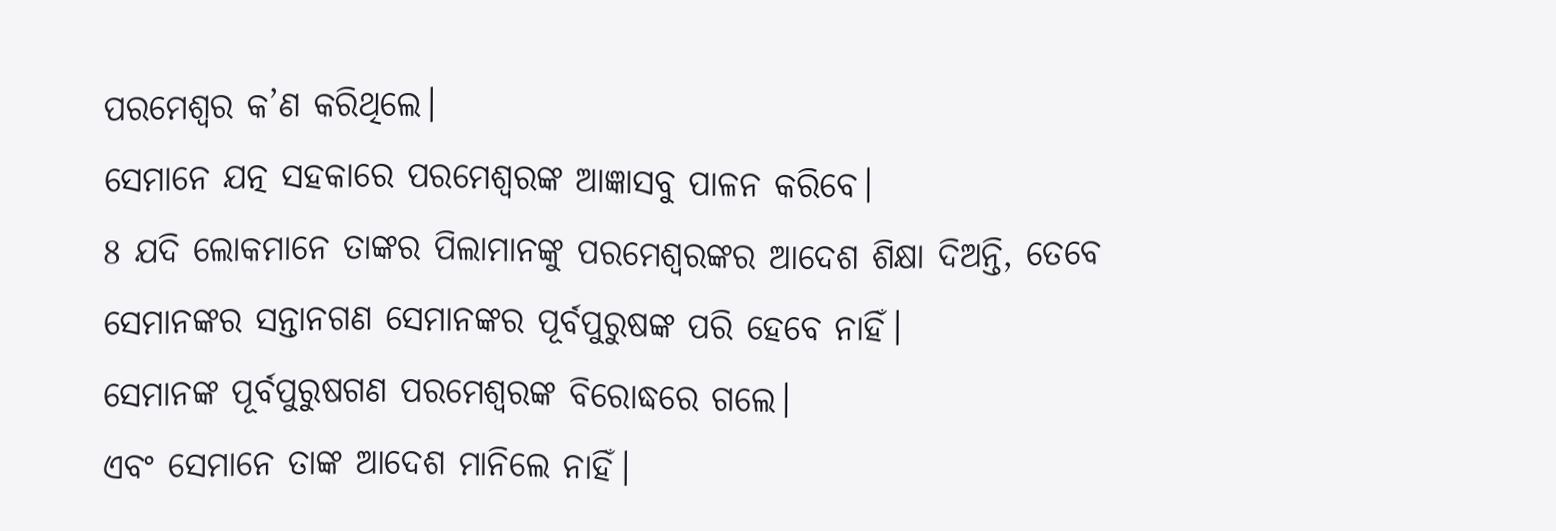ପରମେଶ୍ୱର କ’ଣ କରିଥିଲେ।
ସେମାନେ ଯତ୍ନ ସହକାରେ ପରମେଶ୍ୱରଙ୍କ ଆଜ୍ଞାସବୁ ପାଳନ କରିବେ।
8 ଯଦି ଲୋକମାନେ ତାଙ୍କର ପିଲାମାନଙ୍କୁ ପରମେଶ୍ୱରଙ୍କର ଆଦେଶ ଶିକ୍ଷା ଦିଅନ୍ତି, ତେବେ ସେମାନଙ୍କର ସନ୍ତାନଗଣ ସେମାନଙ୍କର ପୂର୍ବପୁରୁଷଙ୍କ ପରି ହେବେ ନାହିଁ।
ସେମାନଙ୍କ ପୂର୍ବପୁରୁଷଗଣ ପରମେଶ୍ୱରଙ୍କ ବିରୋଦ୍ଧରେ ଗଲେ।
ଏବଂ ସେମାନେ ତାଙ୍କ ଆଦେଶ ମାନିଲେ ନାହିଁ।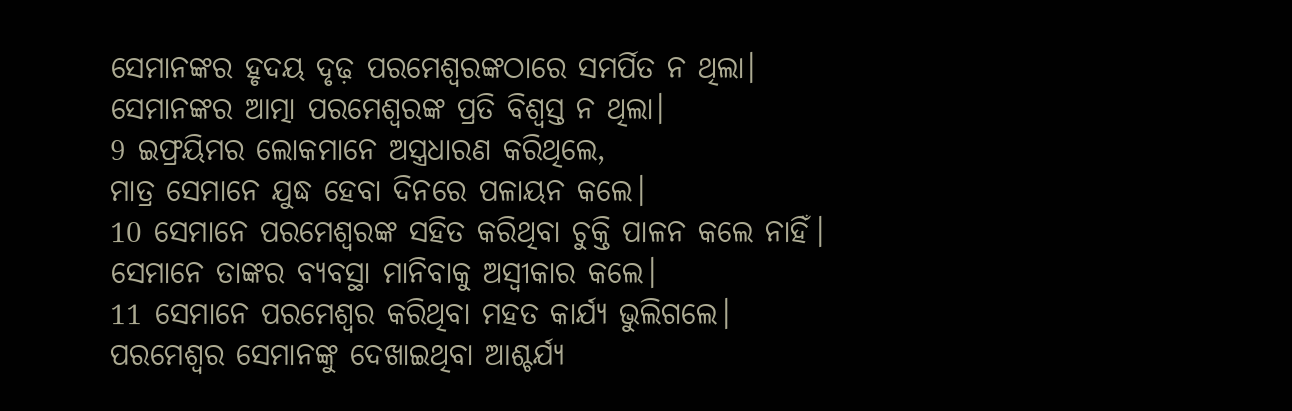ସେମାନଙ୍କର ହୃଦୟ ଦୃଢ଼ ପରମେଶ୍ୱରଙ୍କଠାରେ ସମର୍ପିତ ନ ଥିଲା।
ସେମାନଙ୍କର ଆତ୍ମା ପରମେଶ୍ୱରଙ୍କ ପ୍ରତି ବିଶ୍ୱସ୍ତ ନ ଥିଲା।
9 ଇଫ୍ରୟିମର ଲୋକମାନେ ଅସ୍ତ୍ରଧାରଣ କରିଥିଲେ,
ମାତ୍ର ସେମାନେ ଯୁଦ୍ଧ ହେବା ଦିନରେ ପଳାୟନ କଲେ।
10 ସେମାନେ ପରମେଶ୍ୱରଙ୍କ ସହିତ କରିଥିବା ଚୁକ୍ତି ପାଳନ କଲେ ନାହିଁ।
ସେମାନେ ତାଙ୍କର ବ୍ୟବସ୍ଥା ମାନିବାକୁ ଅସ୍ୱୀକାର କଲେ।
11 ସେମାନେ ପରମେଶ୍ୱର କରିଥିବା ମହତ କାର୍ଯ୍ୟ ଭୁଲିଗଲେ।
ପରମେଶ୍ୱର ସେମାନଙ୍କୁ ଦେଖାଇଥିବା ଆଶ୍ଚର୍ଯ୍ୟ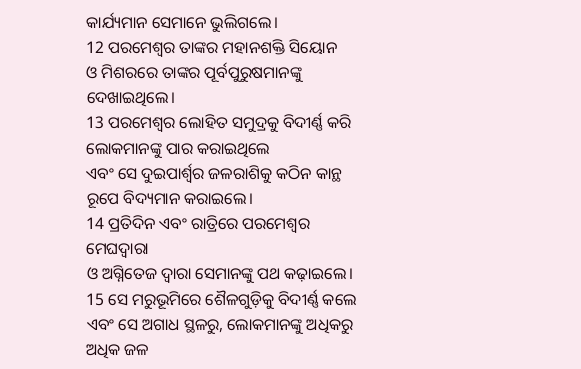କାର୍ଯ୍ୟମାନ ସେମାନେ ଭୁଲିଗଲେ।
12 ପରମେଶ୍ୱର ତାଙ୍କର ମହାନଶକ୍ତି ସିୟୋନ
ଓ ମିଶରରେ ତାଙ୍କର ପୂର୍ବପୁରୁଷମାନଙ୍କୁ ଦେଖାଇଥିଲେ।
13 ପରମେଶ୍ୱର ଲୋହିତ ସମୁଦ୍ରକୁ ବିଦୀର୍ଣ୍ଣ କରି ଲୋକମାନଙ୍କୁ ପାର କରାଇଥିଲେ
ଏବଂ ସେ ଦୁଇପାର୍ଶ୍ୱର ଜଳରାଶିକୁ କଠିନ କାନ୍ଥ ରୂପେ ବିଦ୍ୟମାନ କରାଇଲେ।
14 ପ୍ରତିଦିନ ଏବଂ ରାତ୍ରିରେ ପରମେଶ୍ୱର ମେଘଦ୍ୱାରା
ଓ ଅଗ୍ନିତେଜ ଦ୍ୱାରା ସେମାନଙ୍କୁ ପଥ କଢ଼ାଇଲେ।
15 ସେ ମରୁଭୂମିରେ ଶୈଳଗୁଡ଼ିକୁ ବିଦୀର୍ଣ୍ଣ କଲେ
ଏବଂ ସେ ଅଗାଧ ସ୍ଥଳରୁ, ଲୋକମାନଙ୍କୁ ଅଧିକରୁ ଅଧିକ ଜଳ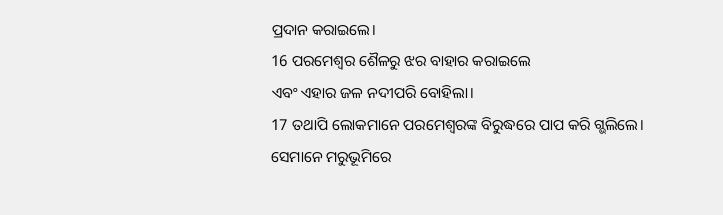ପ୍ରଦାନ କରାଇଲେ।
16 ପରମେଶ୍ୱର ଶୈଳରୁ ଝର ବାହାର କରାଇଲେ
ଏବଂ ଏହାର ଜଳ ନଦୀପରି ବୋହିଲା।
17 ତଥାପି ଲୋକମାନେ ପରମେଶ୍ୱରଙ୍କ ବିରୁଦ୍ଧରେ ପାପ କରି ଗ୍ଭଲିଲେ।
ସେମାନେ ମରୁଭୂମିରେ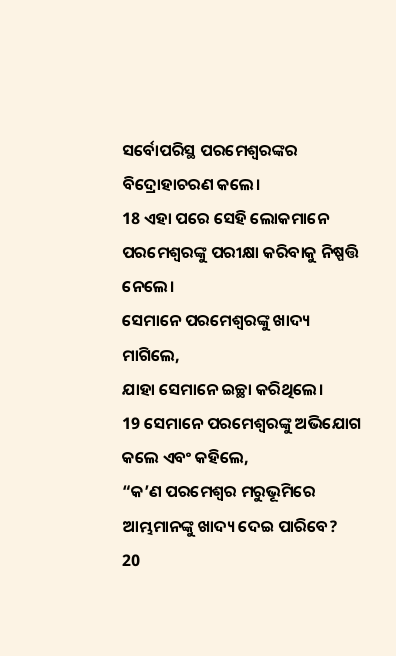ସର୍ବୋପରିସ୍ଥ ପରମେଶ୍ୱରଙ୍କର ବିଦ୍ରୋହାଚରଣ କଲେ।
18 ଏହା ପରେ ସେହି ଲୋକମାନେ ପରମେଶ୍ୱରଙ୍କୁ ପରୀକ୍ଷା କରିବାକୁ ନିଷ୍ପତ୍ତି ନେଲେ।
ସେମାନେ ପରମେଶ୍ୱରଙ୍କୁ ଖାଦ୍ୟ ମାଗିଲେ,
ଯାହା ସେମାନେ ଇଚ୍ଛା କରିଥିଲେ।
19 ସେମାନେ ପରମେଶ୍ୱରଙ୍କୁ ଅଭିଯୋଗ କଲେ ଏବଂ କହିଲେ,
“କ’ଣ ପରମେଶ୍ୱର ମରୁଭୂମିରେ ଆମ୍ଭମାନଙ୍କୁ ଖାଦ୍ୟ ଦେଇ ପାରିବେ?
20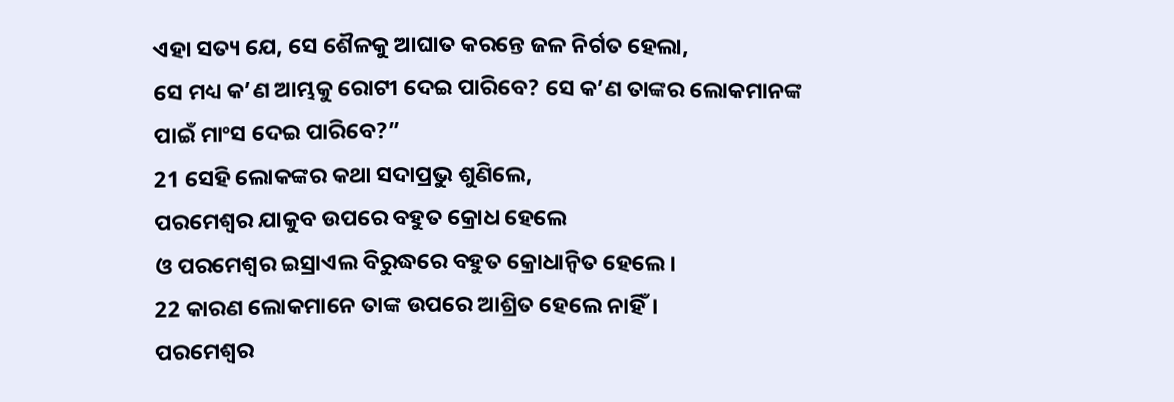ଏହା ସତ୍ୟ ଯେ, ସେ ଶୈଳକୁ ଆଘାତ କରନ୍ତେ ଜଳ ନିର୍ଗତ ହେଲା,
ସେ ମଧ୍ୟ କ’ଣ ଆମ୍ଭକୁ ରୋଟୀ ଦେଇ ପାରିବେ? ସେ କ’ଣ ତାଙ୍କର ଲୋକମାନଙ୍କ ପାଇଁ ମାଂସ ଦେଇ ପାରିବେ?”
21 ସେହି ଲୋକଙ୍କର କଥା ସଦାପ୍ରଭୁ ଶୁଣିଲେ,
ପରମେଶ୍ୱର ଯାକୁବ ଉପରେ ବହୁତ କ୍ରୋଧ ହେଲେ
ଓ ପରମେଶ୍ୱର ଇସ୍ରାଏଲ ବିରୁଦ୍ଧରେ ବହୁତ କ୍ରୋଧାନ୍ୱିତ ହେଲେ।
22 କାରଣ ଲୋକମାନେ ତାଙ୍କ ଉପରେ ଆଶ୍ରିତ ହେଲେ ନାହିଁ।
ପରମେଶ୍ୱର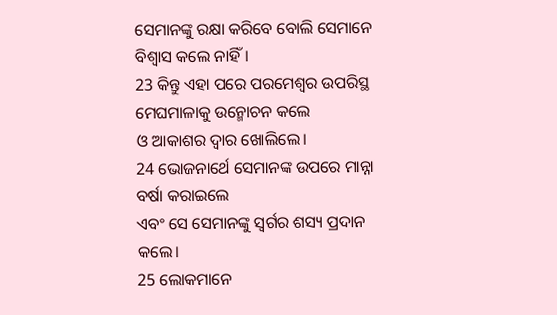ସେମାନଙ୍କୁ ରକ୍ଷା କରିବେ ବୋଲି ସେମାନେ ବିଶ୍ୱାସ କଲେ ନାହିଁ।
23 କିନ୍ତୁ ଏହା ପରେ ପରମେଶ୍ୱର ଉପରିସ୍ଥ ମେଘମାଳାକୁ ଉନ୍ମୋଚନ କଲେ
ଓ ଆକାଶର ଦ୍ୱାର ଖୋଲିଲେ।
24 ଭୋଜନାର୍ଥେ ସେମାନଙ୍କ ଉପରେ ମାନ୍ନା ବର୍ଷା କରାଇଲେ
ଏବଂ ସେ ସେମାନଙ୍କୁ ସ୍ୱର୍ଗର ଶସ୍ୟ ପ୍ରଦାନ କଲେ।
25 ଲୋକମାନେ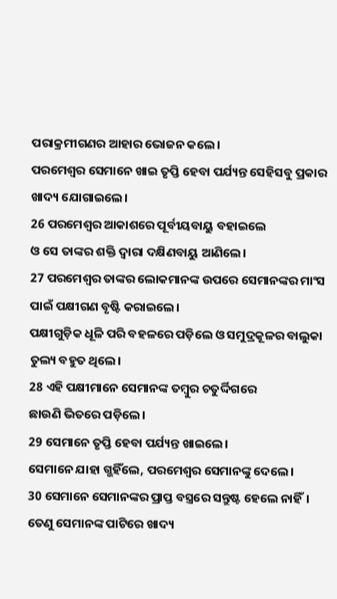ପରାକ୍ରମୀଗଣର ଆହାର ଭୋଜନ କଲେ।
ପରମେଶ୍ୱର ସେମାନେ ଖାଇ ତୃପ୍ତି ହେବା ପର୍ଯ୍ୟନ୍ତ ସେହିସବୁ ପ୍ରକାର ଖାଦ୍ୟ ଯୋଗାଇଲେ।
26 ପରମେଶ୍ୱର ଆକାଶରେ ପୂର୍ବୀୟବାୟୁ ବହାଇଲେ
ଓ ସେ ତାଙ୍କର ଶକ୍ତି ଦ୍ୱାରା ଦକ୍ଷିଣବାୟୁ ଆଣିଲେ।
27 ପରମେଶ୍ୱର ତାଙ୍କର ଲୋକମାନଙ୍କ ଉପରେ ସେମାନଙ୍କର ମାଂସ ପାଇଁ ପକ୍ଷୀଗଣ ବୃଷ୍ଟି କରାଇଲେ।
ପକ୍ଷୀଗୁଡ଼ିକ ଧୂଳି ପରି ବହଳରେ ପଡ଼ିଲେ ଓ ସମୁଦ୍ରକୂଳର ବାଲୁକା ତୁଲ୍ୟ ବହୁତ ଥିଲେ।
28 ଏହି ପକ୍ଷୀମାନେ ସେମାନଙ୍କ ତମ୍ବୁର ଚତୁର୍ଦ୍ଦିଗରେ
ଛାଉଣି ଭିତରେ ପଡ଼ିଲେ।
29 ସେମାନେ ତୃପ୍ତି ହେବା ପର୍ଯ୍ୟନ୍ତ ଖାଇଲେ।
ସେମାନେ ଯାହା ଗ୍ଭହିଁଲେ, ପରମେଶ୍ୱର ସେମାନଙ୍କୁ ଦେଲେ।
30 ସେମାନେ ସେମାନଙ୍କର ପ୍ରାପ୍ତ ବସ୍ତ୍ରରେ ସନ୍ତୁଷ୍ଟ ହେଲେ ନାହିଁ।
ତେଣୁ ସେମାନଙ୍କ ପାଟିରେ ଖାଦ୍ୟ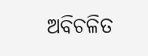ଅବିଚଳିତ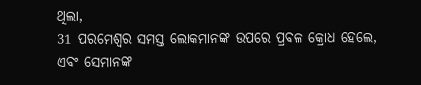ଥିଲା,
31 ପରମେଶ୍ୱର ସମସ୍ତ ଲୋକମାନଙ୍କ ଉପରେ ପ୍ରବଳ କ୍ରୋଧ ହେଲେ,
ଏବଂ ସେମାନଙ୍କ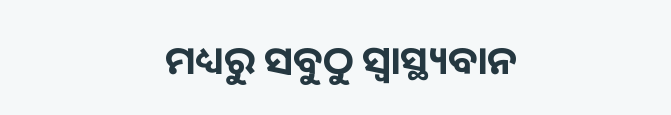ମଧ୍ୟରୁ ସବୁଠୁ ସ୍ୱାସ୍ଥ୍ୟବାନ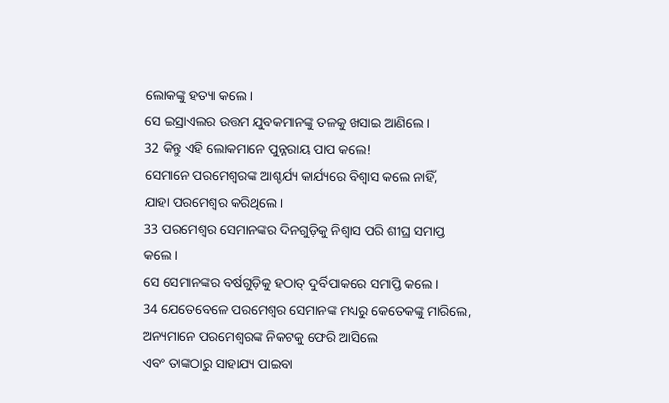ଲୋକଙ୍କୁ ହତ୍ୟା କଲେ।
ସେ ଇସ୍ରାଏଲର ଉତ୍ତମ ଯୁବକମାନଙ୍କୁ ତଳକୁ ଖସାଇ ଆଣିଲେ।
32 କିନ୍ତୁ ଏହି ଲୋକମାନେ ପୁନ୍ନରାୟ ପାପ କଲେ!
ସେମାନେ ପରମେଶ୍ୱରଙ୍କ ଆଶ୍ଚର୍ଯ୍ୟ କାର୍ଯ୍ୟରେ ବିଶ୍ୱାସ କଲେ ନାହିଁ,
ଯାହା ପରମେଶ୍ୱର କରିଥିଲେ।
33 ପରମେଶ୍ୱର ସେମାନଙ୍କର ଦିନଗୁଡ଼ିକୁ ନିଶ୍ୱାସ ପରି ଶୀଘ୍ର ସମାପ୍ତ କଲେ।
ସେ ସେମାନଙ୍କର ବର୍ଷଗୁଡ଼ିକୁ ହଠାତ୍ ଦୁର୍ବିପାକରେ ସମାପ୍ତି କଲେ।
34 ଯେତେବେଳେ ପରମେଶ୍ୱର ସେମାନଙ୍କ ମଧ୍ୟରୁ କେତେକଙ୍କୁ ମାରିଲେ, ଅନ୍ୟମାନେ ପରମେଶ୍ୱରଙ୍କ ନିକଟକୁ ଫେରି ଆସିଲେ
ଏବଂ ତାଙ୍କଠାରୁ ସାହାଯ୍ୟ ପାଇବା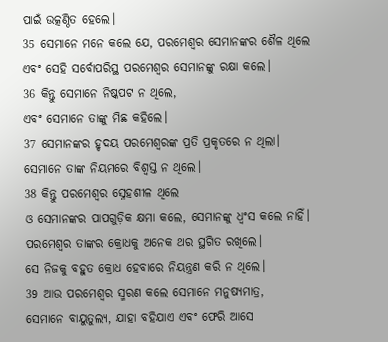ପାଇଁ ଉତ୍କଣ୍ଠିତ ହେଲେ।
35 ସେମାନେ ମନେ କଲେ ଯେ, ପରମେଶ୍ୱର ସେମାନଙ୍କର ଶୈଳ ଥିଲେ
ଏବଂ ସେହି ସର୍ବୋପରିସ୍ଥ ପରମେଶ୍ୱର ସେମାନଙ୍କୁ ରକ୍ଷା କଲେ।
36 କିନ୍ତୁ ସେମାନେ ନିଷ୍କପଟ ନ ଥିଲେ,
ଏବଂ ସେମାନେ ତାଙ୍କୁ ମିଛ କହିଲେ।
37 ସେମାନଙ୍କର ହୃଦୟ ପରମେଶ୍ୱରଙ୍କ ପ୍ରତି ପ୍ରକୃତରେ ନ ଥିଲା।
ସେମାନେ ତାଙ୍କ ନିୟମରେ ବିଶ୍ୱସ୍ତ ନ ଥିଲେ।
38 କିନ୍ତୁ ପରମେଶ୍ୱର ସ୍ନେହଶୀଳ ଥିଲେ
ଓ ସେମାନଙ୍କର ପାପଗୁଡ଼ିକ କ୍ଷମା କଲେ, ସେମାନଙ୍କୁ ଧ୍ୱଂସ କଲେ ନାହିଁ।
ପରମେଶ୍ୱର ତାଙ୍କର କ୍ରୋଧକୁ ଅନେକ ଥର ସ୍ଥଗିତ ରଖିଲେ।
ସେ ନିଜକୁ ବହୁତ କ୍ରୋଧ ହେବାରେ ନିୟନ୍ତ୍ରଣ କରି ନ ଥିଲେ।
39 ଆଉ ପରମେଶ୍ୱର ସ୍ମରଣ କଲେ ସେମାନେ ମନୁଷ୍ୟମାତ୍ର,
ସେମାନେ ବାୟୁତୁଲ୍ୟ, ଯାହା ବହିଯାଏ ଏବଂ ଫେରି ଆସେ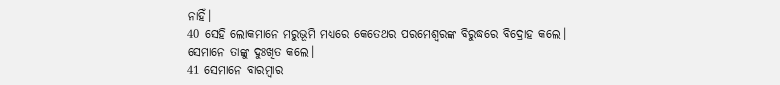ନାହିଁ।
40 ସେହି ଲୋକମାନେ ମରୁଭୂମି ମଧ୍ୟରେ କେତେଥର ପରମେଶ୍ୱରଙ୍କ ବିରୁଦ୍ଧରେ ବିଦ୍ରୋହ କଲେ।
ସେମାନେ ତାଙ୍କୁ ଦୁଃଖିତ କଲେ।
41 ସେମାନେ ବାରମ୍ବାର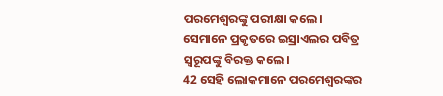ପରମେଶ୍ୱରଙ୍କୁ ପରୀକ୍ଷା କଲେ।
ସେମାନେ ପ୍ରକୃତରେ ଇସ୍ରାଏଲର ପବିତ୍ର ସ୍ୱରୂପଙ୍କୁ ବିରକ୍ତ କଲେ।
42 ସେହି ଲୋକମାନେ ପରମେଶ୍ୱରଙ୍କର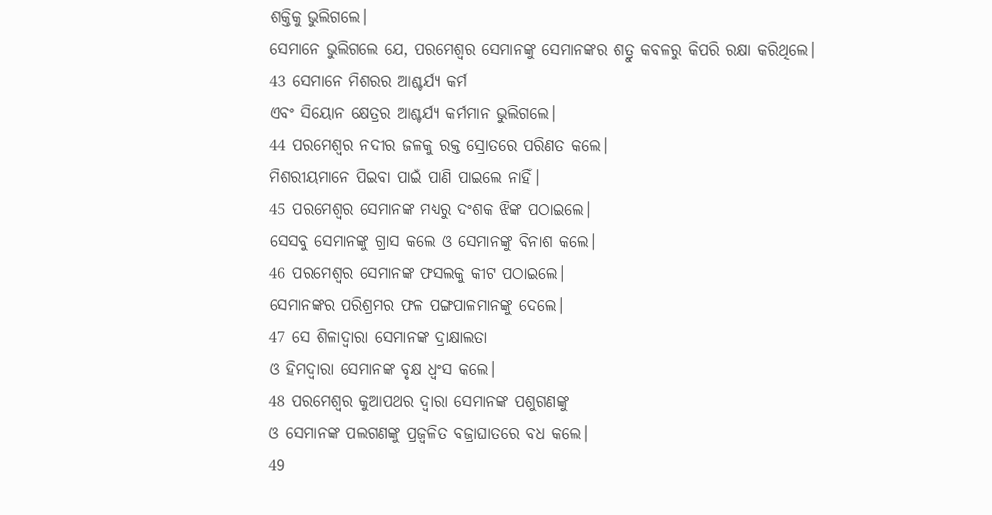ଶକ୍ତିକୁ ଭୁଲିଗଲେ।
ସେମାନେ ଭୁଲିଗଲେ ଯେ, ପରମେଶ୍ୱର ସେମାନଙ୍କୁ ସେମାନଙ୍କର ଶତ୍ରୁ କବଳରୁ କିପରି ରକ୍ଷା କରିଥିଲେ।
43 ସେମାନେ ମିଶରର ଆଶ୍ଚର୍ଯ୍ୟ କର୍ମ
ଏବଂ ସିୟୋନ କ୍ଷେତ୍ରର ଆଶ୍ଚର୍ଯ୍ୟ କର୍ମମାନ ଭୁଲିଗଲେ।
44 ପରମେଶ୍ୱର ନଦୀର ଜଳକୁ ରକ୍ତ ସ୍ରୋତରେ ପରିଣତ କଲେ।
ମିଶରୀୟମାନେ ପିଇବା ପାଇଁ ପାଣି ପାଇଲେ ନାହିଁ।
45 ପରମେଶ୍ୱର ସେମାନଙ୍କ ମଧ୍ୟରୁ ଦଂଶକ ଝିଙ୍କ ପଠାଇଲେ।
ସେସବୁ ସେମାନଙ୍କୁ ଗ୍ରାସ କଲେ ଓ ସେମାନଙ୍କୁ ବିନାଶ କଲେ।
46 ପରମେଶ୍ୱର ସେମାନଙ୍କ ଫସଲକୁ କୀଟ ପଠାଇଲେ।
ସେମାନଙ୍କର ପରିଶ୍ରମର ଫଳ ପଙ୍ଗପାଳମାନଙ୍କୁ ଦେଲେ।
47 ସେ ଶିଳାଦ୍ୱାରା ସେମାନଙ୍କ ଦ୍ରାକ୍ଷାଲତା
ଓ ହିମଦ୍ୱାରା ସେମାନଙ୍କ ବୃକ୍ଷ ଧ୍ୱଂସ କଲେ।
48 ପରମେଶ୍ୱର କୁଆପଥର ଦ୍ୱାରା ସେମାନଙ୍କ ପଶୁଗଣଙ୍କୁ
ଓ ସେମାନଙ୍କ ପଲଗଣଙ୍କୁ ପ୍ରଜ୍ୱଳିତ ବଜ୍ରାଘାତରେ ବଧ କଲେ।
49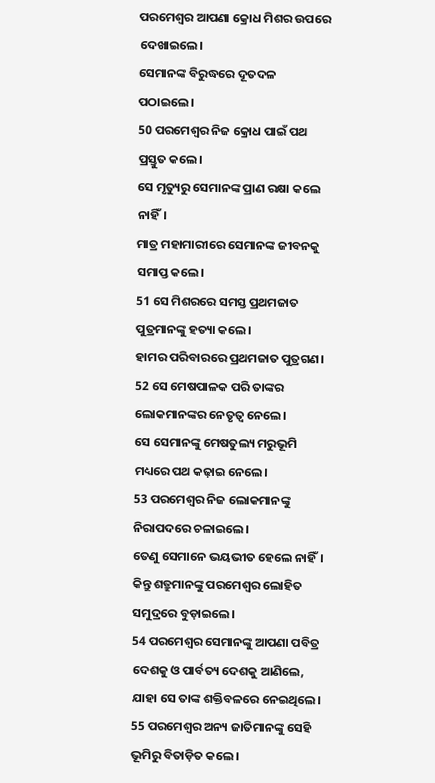ପରମେଶ୍ୱର ଆପଣା କ୍ରୋଧ ମିଶର ଉପରେ ଦେଖାଇଲେ।
ସେମାନଙ୍କ ବିରୁଦ୍ଧରେ ଦୂତଦଳ ପଠାଇଲେ।
50 ପରମେଶ୍ୱର ନିଜ କ୍ରୋଧ ପାଇଁ ପଥ ପ୍ରସ୍ତୁତ କଲେ।
ସେ ମୃତ୍ୟୁରୁ ସେମାନଙ୍କ ପ୍ରାଣ ରକ୍ଷା କଲେ ନାହିଁ।
ମାତ୍ର ମହାମାରୀରେ ସେମାନଙ୍କ ଜୀବନକୁ ସମାପ୍ତ କଲେ।
51 ସେ ମିଶରରେ ସମସ୍ତ ପ୍ରଥମଜାତ ପୁତ୍ରମାନଙ୍କୁ ହତ୍ୟା କଲେ।
ହାମର ପରିବାରରେ ପ୍ରଥମଜାତ ପୁତ୍ରଗଣ।
52 ସେ ମେଷପାଳକ ପରି ତାଙ୍କର ଲୋକମାନଙ୍କର ନେତୃତ୍ୱ ନେଲେ।
ସେ ସେମାନଙ୍କୁ ମେଷତୁଲ୍ୟ ମରୁଭୂମି ମଧ୍ୟରେ ପଥ କଢ଼ାଇ ନେଲେ।
53 ପରମେଶ୍ୱର ନିଜ ଲୋକମାନଙ୍କୁ ନିରାପଦରେ ଚଳାଇଲେ।
ତେଣୁ ସେମାନେ ଭୟଭୀତ ହେଲେ ନାହିଁ।
କିନ୍ତୁ ଶତ୍ରୁମାନଙ୍କୁ ପରମେଶ୍ୱର ଲୋହିତ ସମୁଦ୍ରରେ ବୁଡ଼ାଇଲେ।
54 ପରମେଶ୍ୱର ସେମାନଙ୍କୁ ଆପଣା ପବିତ୍ର ଦେଶକୁ ଓ ପାର୍ବତ୍ୟ ଦେଶକୁ ଆଣିଲେ,
ଯାହା ସେ ତାଙ୍କ ଶକ୍ତିବଳରେ ନେଇଥିଲେ।
55 ପରମେଶ୍ୱର ଅନ୍ୟ ଜାତିମାନଙ୍କୁ ସେହି ଭୂମିରୁ ବିତାଡ଼ିତ କଲେ।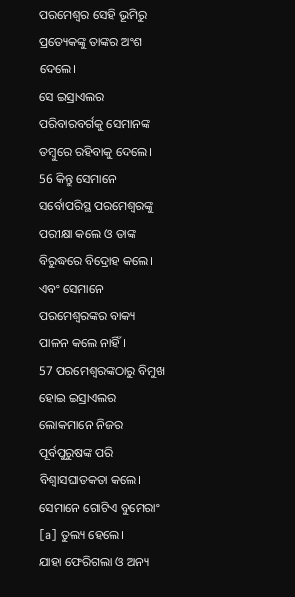ପରମେଶ୍ୱର ସେହି ଭୂମିରୁ ପ୍ରତ୍ୟେକଙ୍କୁ ତାଙ୍କର ଅଂଶ ଦେଲେ।
ସେ ଇସ୍ରାଏଲର ପରିବାରବର୍ଗକୁ ସେମାନଙ୍କ ତମ୍ବୁରେ ରହିବାକୁ ଦେଲେ।
56 କିନ୍ତୁ ସେମାନେ ସର୍ବୋପରିସ୍ଥ ପରମେଶ୍ୱରଙ୍କୁ ପରୀକ୍ଷା କଲେ ଓ ତାଙ୍କ ବିରୁଦ୍ଧରେ ବିଦ୍ରୋହ କଲେ।
ଏବଂ ସେମାନେ ପରମେଶ୍ୱରଙ୍କର ବାକ୍ୟ ପାଳନ କଲେ ନାହିଁ।
57 ପରମେଶ୍ୱରଙ୍କଠାରୁ ବିମୁଖ ହୋଇ ଇସ୍ରାଏଲର ଲୋକମାନେ ନିଜର ପୂର୍ବପୁରୁଷଙ୍କ ପରି ବିଶ୍ୱାସଘାତକତା କଲେ।
ସେମାନେ ଗୋଟିଏ ବୁମେରାଂ [a] ତୁଲ୍ୟ ହେଲେ।
ଯାହା ଫେରିଗଲା ଓ ଅନ୍ୟ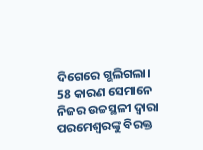ଦିଗେରେ ଗ୍ଭଲିଗଲା।
58 କାରଣ ସେମାନେ ନିଜର ଉଚ୍ଚସ୍ଥଳୀ ଦ୍ୱାରା ପରମେଶ୍ୱରଙ୍କୁ ବିରକ୍ତ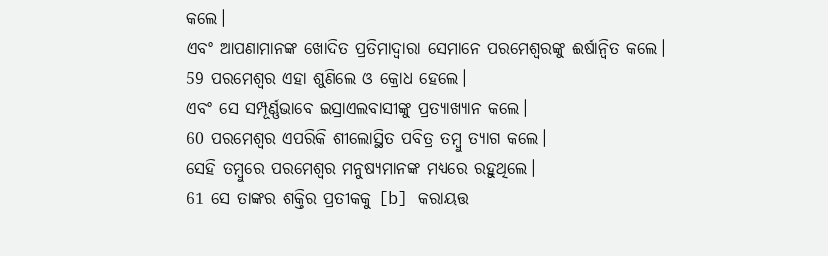କଲେ।
ଏବଂ ଆପଣାମାନଙ୍କ ଖୋଦିତ ପ୍ରତିମାଦ୍ୱାରା ସେମାନେ ପରମେଶ୍ୱରଙ୍କୁ ଈର୍ଷାନ୍ୱିତ କଲେ।
59 ପରମେଶ୍ୱର ଏହା ଶୁଣିଲେ ଓ କ୍ରୋଧ ହେଲେ।
ଏବଂ ସେ ସମ୍ପୂର୍ଣ୍ଣଭାବେ ଇସ୍ରାଏଲବାସୀଙ୍କୁ ପ୍ରତ୍ୟାଖ୍ୟାନ କଲେ।
60 ପରମେଶ୍ୱର ଏପରିକି ଶୀଲୋସ୍ଥିତ ପବିତ୍ର ତମ୍ବୁ ତ୍ୟାଗ କଲେ।
ସେହି ତମ୍ବୁରେ ପରମେଶ୍ୱର ମନୁଷ୍ୟମାନଙ୍କ ମଧ୍ୟରେ ରହୁଥିଲେ।
61 ସେ ତାଙ୍କର ଶକ୍ତିର ପ୍ରତୀକକୁ [b] କରାୟତ୍ତ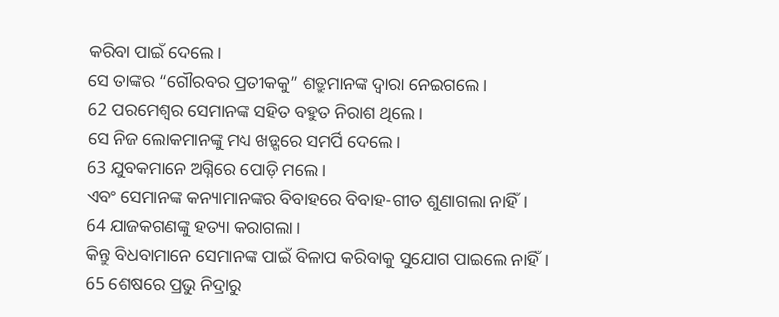କରିବା ପାଇଁ ଦେଲେ।
ସେ ତାଙ୍କର “ଗୌରବର ପ୍ରତୀକକୁ” ଶତ୍ରୁମାନଙ୍କ ଦ୍ୱାରା ନେଇଗଲେ।
62 ପରମେଶ୍ୱର ସେମାନଙ୍କ ସହିତ ବହୁତ ନିରାଶ ଥିଲେ।
ସେ ନିଜ ଲୋକମାନଙ୍କୁ ମଧ୍ୟ ଖଡ଼୍ଗରେ ସମର୍ପି ଦେଲେ।
63 ଯୁବକମାନେ ଅଗ୍ନିରେ ପୋଡ଼ି ମଲେ।
ଏବଂ ସେମାନଙ୍କ କନ୍ୟାମାନଙ୍କର ବିବାହରେ ବିବାହ-ଗୀତ ଶୁଣାଗଲା ନାହିଁ।
64 ଯାଜକଗଣଙ୍କୁ ହତ୍ୟା କରାଗଲା।
କିନ୍ତୁ ବିଧବାମାନେ ସେମାନଙ୍କ ପାଇଁ ବିଳାପ କରିବାକୁ ସୁଯୋଗ ପାଇଲେ ନାହିଁ।
65 ଶେଷରେ ପ୍ରଭୁ ନିଦ୍ରାରୁ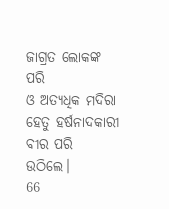ଜାଗ୍ରତ ଲୋକଙ୍କ ପରି
ଓ ଅତ୍ୟଧିକ ମଦିରା ହେତୁ ହର୍ଷନାଦକାରୀ
ବୀର ପରି ଉଠିଲେ।
66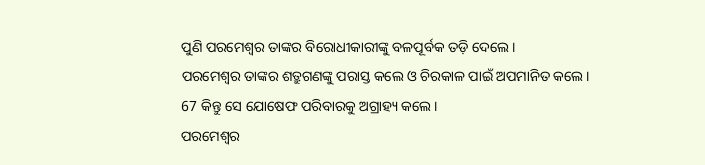ପୁଣି ପରମେଶ୍ୱର ତାଙ୍କର ବିରୋଧୀକାରୀଙ୍କୁ ବଳପୂର୍ବକ ତଡ଼ି ଦେଲେ।
ପରମେଶ୍ୱର ତାଙ୍କର ଶତ୍ରୁଗଣଙ୍କୁ ପରାସ୍ତ କଲେ ଓ ଚିରକାଳ ପାଇଁ ଅପମାନିତ କଲେ।
67 କିନ୍ତୁ ସେ ଯୋଷେଫ ପରିବାରକୁ ଅଗ୍ରାହ୍ୟ କଲେ।
ପରମେଶ୍ୱର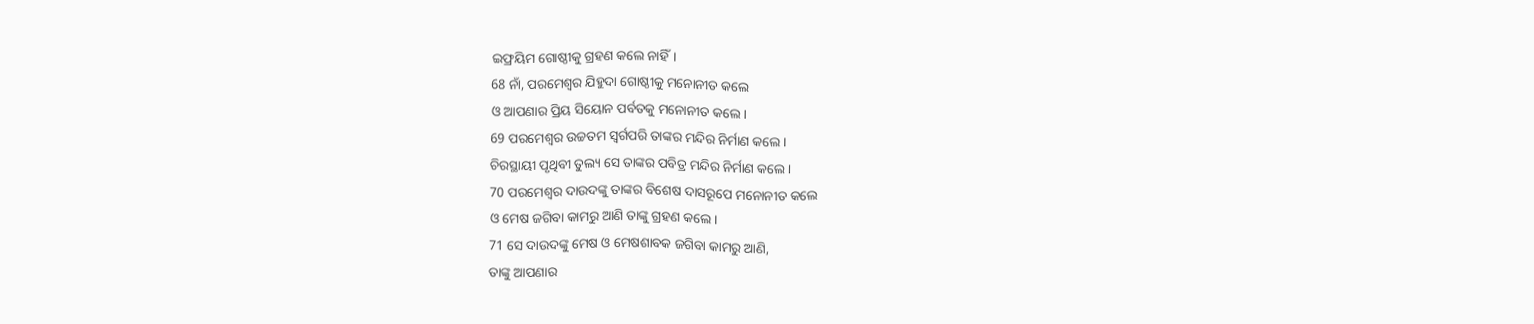ଇଫ୍ରୟିମ ଗୋଷ୍ଠୀକୁ ଗ୍ରହଣ କଲେ ନାହିଁ।
68 ନାଁ, ପରମେଶ୍ୱର ଯିହୁଦା ଗୋଷ୍ଠୀକୁ ମନୋନୀତ କଲେ
ଓ ଆପଣାର ପ୍ରିୟ ସିୟୋନ ପର୍ବତକୁ ମନୋନୀତ କଲେ।
69 ପରମେଶ୍ୱର ଉଚ୍ଚତମ ସ୍ୱର୍ଗପରି ତାଙ୍କର ମନ୍ଦିର ନିର୍ମାଣ କଲେ।
ଚିରସ୍ଥାୟୀ ପୃଥିବୀ ତୁଲ୍ୟ ସେ ତାଙ୍କର ପବିତ୍ର ମନ୍ଦିର ନିର୍ମାଣ କଲେ।
70 ପରମେଶ୍ୱର ଦାଉଦଙ୍କୁ ତାଙ୍କର ବିଶେଷ ଦାସରୂପେ ମନୋନୀତ କଲେ
ଓ ମେଷ ଜଗିବା କାମରୁ ଆଣି ତାଙ୍କୁ ଗ୍ରହଣ କଲେ।
71 ସେ ଦାଉଦଙ୍କୁ ମେଷ ଓ ମେଷଶାବକ ଜଗିବା କାମରୁ ଆଣି,
ତାଙ୍କୁ ଆପଣାର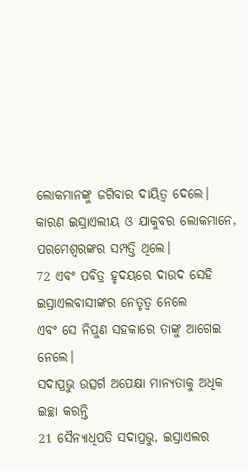ଲୋକମାନଙ୍କୁ ଜଗିବାର ଦାୟିତ୍ୱ ଦେଲେ।
କାରଣ ଇସ୍ରାଏଲୀୟ ଓ ଯାକୁବର ଲୋକମାନେ, ପରମେଶ୍ୱରଙ୍କର ସମ୍ପତ୍ତି ଥିଲେ।
72 ଏବଂ ପବିତ୍ର ହୃଦୟରେ ଦାଉଦ ସେହି ଇସ୍ରାଏଲବାସୀଙ୍କର ନେତୃତ୍ୱ ନେଲେ
ଏବଂ ସେ ନିପୁଣ ସହକାରେ ତାଙ୍କୁ ଆଗେଇ ନେଲେ।
ସଦାପ୍ରଭୁ ଉତ୍ସର୍ଗ ଅପେକ୍ଷା ମାନ୍ୟତାକୁ ଅଧିକ ଇଚ୍ଛା କରନ୍ତି
21 ସୈନ୍ୟାଧିପତି ସଦାପ୍ରଭୁ, ଇସ୍ରାଏଲର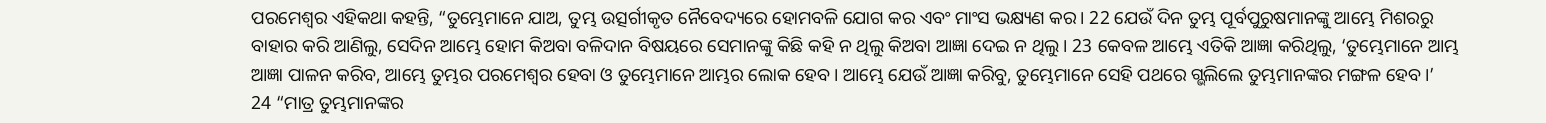ପରମେଶ୍ୱର ଏହିକଥା କହନ୍ତି, “ତୁମ୍ଭେମାନେ ଯାଅ, ତୁମ୍ଭ ଉତ୍ସର୍ଗୀକୃତ ନୈବେଦ୍ୟରେ ହୋମବଳି ଯୋଗ କର ଏବଂ ମାଂସ ଭକ୍ଷ୍ୟଣ କର। 22 ଯେଉଁ ଦିନ ତୁମ୍ଭ ପୂର୍ବପୁରୁଷମାନଙ୍କୁ ଆମ୍ଭେ ମିଶରରୁ ବାହାର କରି ଆଣିଲୁ, ସେଦିନ ଆମ୍ଭେ ହୋମ କିଅବା ବଳିଦାନ ବିଷୟରେ ସେମାନଙ୍କୁ କିଛି କହି ନ ଥିଲୁ କିଅବା ଆଜ୍ଞା ଦେଇ ନ ଥିଲୁ। 23 କେବଳ ଆମ୍ଭେ ଏତିକି ଆଜ୍ଞା କରିଥିଲୁ, ‘ତୁମ୍ଭେମାନେ ଆମ୍ଭ ଆଜ୍ଞା ପାଳନ କରିବ, ଆମ୍ଭେ ତୁମ୍ଭର ପରମେଶ୍ୱର ହେବା ଓ ତୁମ୍ଭେମାନେ ଆମ୍ଭର ଲୋକ ହେବ। ଆମ୍ଭେ ଯେଉଁ ଆଜ୍ଞା କରିବୁ, ତୁମ୍ଭେମାନେ ସେହି ପଥରେ ଗ୍ଭଲିଲେ ତୁମ୍ଭମାନଙ୍କର ମଙ୍ଗଳ ହେବ।’
24 “ମାତ୍ର ତୁମ୍ଭମାନଙ୍କର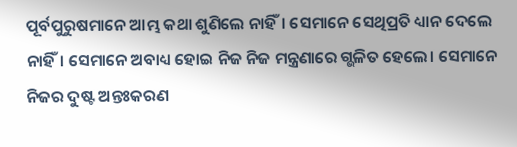ପୂର୍ବପୁରୁଷମାନେ ଆମ୍ଭ କଥା ଶୁଣିଲେ ନାହିଁ। ସେମାନେ ସେଥିପ୍ରତି ଧ୍ୟାନ ଦେଲେ ନାହିଁ। ସେମାନେ ଅବାଧ୍ୟ ହୋଇ ନିଜ ନିଜ ମନ୍ତ୍ରଣାରେ ଗ୍ଭଳିତ ହେଲେ। ସେମାନେ ନିଜର ଦୁଷ୍ଟ ଅନ୍ତଃକରଣ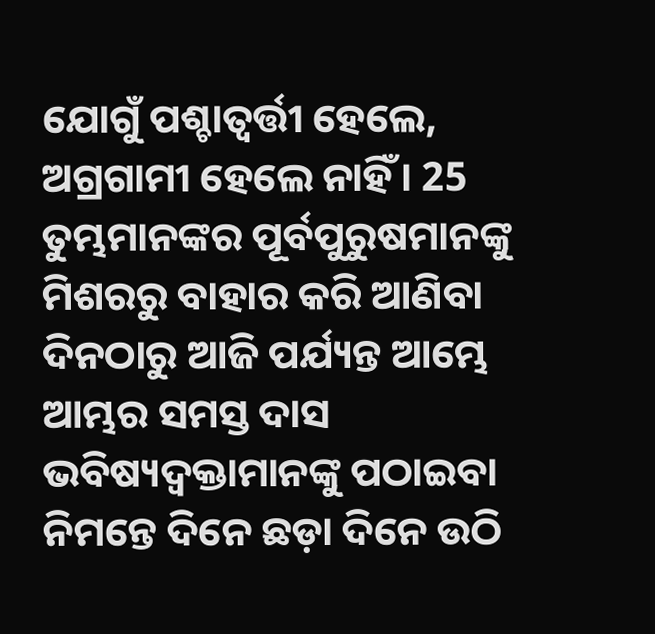ଯୋଗୁଁ ପଶ୍ଚାତ୍ବର୍ତ୍ତୀ ହେଲେ, ଅଗ୍ରଗାମୀ ହେଲେ ନାହିଁ। 25 ତୁମ୍ଭମାନଙ୍କର ପୂର୍ବପୁରୁଷମାନଙ୍କୁ ମିଶରରୁ ବାହାର କରି ଆଣିବା ଦିନଠାରୁ ଆଜି ପର୍ଯ୍ୟନ୍ତ ଆମ୍ଭେ ଆମ୍ଭର ସମସ୍ତ ଦାସ ଭବିଷ୍ୟଦ୍ବକ୍ତାମାନଙ୍କୁ ପଠାଇବା ନିମନ୍ତେ ଦିନେ ଛଡ଼ା ଦିନେ ଉଠି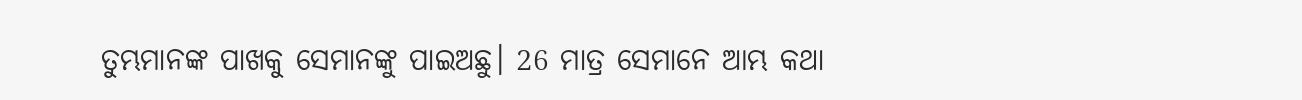ତୁମ୍ଭମାନଙ୍କ ପାଖକୁ ସେମାନଙ୍କୁ ପାଇଅଛୁ। 26 ମାତ୍ର ସେମାନେ ଆମ୍ଭ କଥା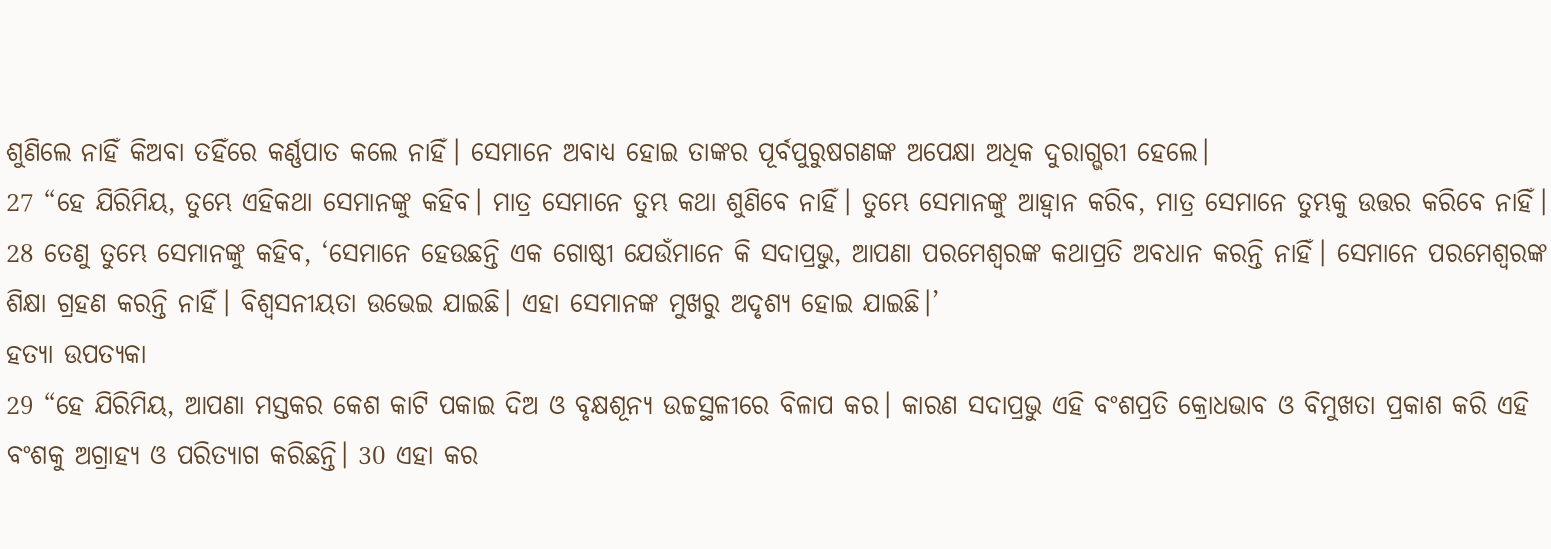ଶୁଣିଲେ ନାହିଁ କିଅବା ତହିଁରେ କର୍ଣ୍ଣପାତ କଲେ ନାହିଁ। ସେମାନେ ଅବାଧ୍ୟ ହୋଇ ତାଙ୍କର ପୂର୍ବପୁରୁଷଗଣଙ୍କ ଅପେକ୍ଷା ଅଧିକ ଦୁରାଗ୍ଭରୀ ହେଲେ।
27 “ହେ ଯିରିମିୟ, ତୁମ୍ଭେ ଏହିକଥା ସେମାନଙ୍କୁ କହିବ। ମାତ୍ର ସେମାନେ ତୁମ୍ଭ କଥା ଶୁଣିବେ ନାହିଁ। ତୁମ୍ଭେ ସେମାନଙ୍କୁ ଆହ୍ୱାନ କରିବ, ମାତ୍ର ସେମାନେ ତୁମ୍ଭକୁ ଉତ୍ତର କରିବେ ନାହିଁ। 28 ତେଣୁ ତୁମ୍ଭେ ସେମାନଙ୍କୁ କହିବ, ‘ସେମାନେ ହେଉଛନ୍ତି ଏକ ଗୋଷ୍ଠୀ ଯେଉଁମାନେ କି ସଦାପ୍ରଭୁ, ଆପଣା ପରମେଶ୍ୱରଙ୍କ କଥାପ୍ରତି ଅବଧାନ କରନ୍ତି ନାହିଁ। ସେମାନେ ପରମେଶ୍ୱରଙ୍କ ଶିକ୍ଷା ଗ୍ରହଣ କରନ୍ତି ନାହିଁ। ବିଶ୍ୱସନୀୟତା ଉଭେଇ ଯାଇଛି। ଏହା ସେମାନଙ୍କ ମୁଖରୁ ଅଦୃଶ୍ୟ ହୋଇ ଯାଇଛି।’
ହତ୍ୟା ଉପତ୍ୟକା
29 “ହେ ଯିରିମିୟ, ଆପଣା ମସ୍ତକର କେଶ କାଟି ପକାଇ ଦିଅ ଓ ବୃକ୍ଷଶୂନ୍ୟ ଉଚ୍ଚସ୍ଥଳୀରେ ବିଳାପ କର। କାରଣ ସଦାପ୍ରଭୁ ଏହି ବଂଶପ୍ରତି କ୍ରୋଧଭାବ ଓ ବିମୁଖତା ପ୍ରକାଶ କରି ଏହି ବଂଶକୁ ଅଗ୍ରାହ୍ୟ ଓ ପରିତ୍ୟାଗ କରିଛନ୍ତି। 30 ଏହା କର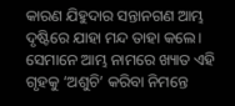କାରଣ ଯିହୁଦାର ସନ୍ତାନଗଣ ଆମ୍ଭ ଦୃଷ୍ଟିରେ ଯାହା ମନ୍ଦ ତାହା କଲେ। ସେମାନେ ଆମ୍ଭ ନାମରେ ଖ୍ୟାତ ଏହି ଗୃହକୁ ‘ଅଶୁଚି’ କରିବା ନିମନ୍ତେ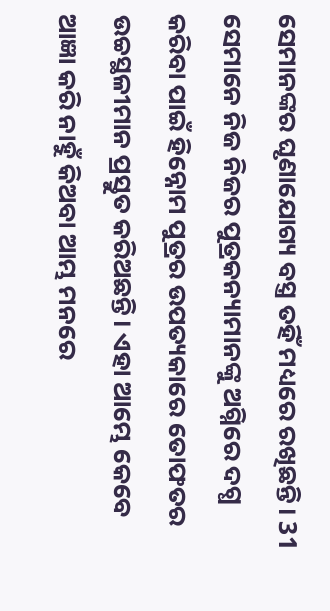ସେମାନଙ୍କର ଘୃଣାଯୋଗ୍ୟ ବସ୍ତ୍ର ତହିଁ ମଧ୍ୟରେ ରଖିଛନ୍ତି। 31 ସେମାନେ ନିଜ ନିଜର ପୁତ୍ରକନ୍ୟାମାନଙ୍କୁ ଅଗ୍ନିରେ ଦଗ୍ଧ କରିବା ପାଇଁ ହିନ୍ନୋମ ପୁତ୍ରର ଉପତ୍ୟକାରେ ତୋଫତର ଉଚ୍ଚସ୍ଥଳୀମାନ ପ୍ରସ୍ତୁତ କରିଅଛନ୍ତି। ଏହା ଆମ୍ଭେ କେବେ ଆଜ୍ଞା କରି ନାହୁଁ କିଅବା ଆମ୍ଭ ମନରେ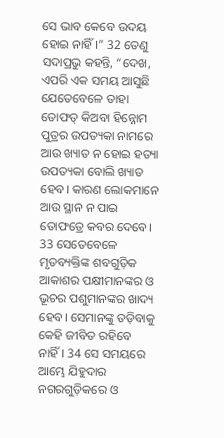ସେ ଭାବ କେବେ ଉଦୟ ହୋଇ ନାହିଁ।” 32 ତେଣୁ ସଦାପ୍ରଭୁ କହନ୍ତି, “ଦେଖ, ଏପରି ଏକ ସମୟ ଆସୁଛି ଯେତେବେଳେ ତାହା ତୋଫତ୍ କିଅବା ହିନ୍ନୋମ ପୁତ୍ରର ଉପତ୍ୟକା ନାମରେ ଆଉ ଖ୍ୟାତ ନ ହୋଇ ହତ୍ୟା ଉପତ୍ୟକା ବୋଲି ଖ୍ୟାତ ହେବ। କାରଣ ଲୋକମାନେ ଆଉ ସ୍ଥାନ ନ ପାଇ ତୋଫତ୍ରେ କବର ଦେବେ। 33 ସେତେବେଳେ ମୃତବ୍ୟକ୍ତିଙ୍କ ଶବଗୁଡ଼ିକ ଆକାଶର ପକ୍ଷୀମାନଙ୍କର ଓ ଭୂଚର ପଶୁମାନଙ୍କର ଖାଦ୍ୟ ହେବ। ସେମାନଙ୍କୁ ତଡ଼ିବାକୁ କେହି ଜୀବିତ ରହିବେ ନାହିଁ। 34 ସେ ସମୟରେ ଆମ୍ଭେ ଯିହୁଦାର ନଗରଗୁଡ଼ିକରେ ଓ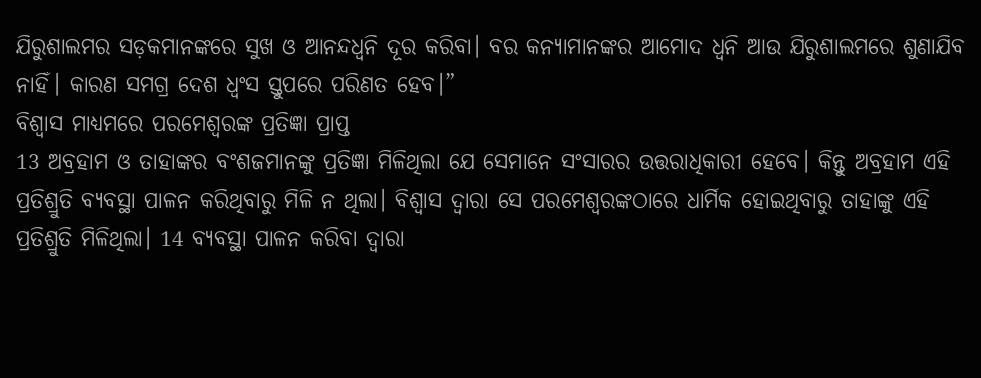ଯିରୁଶାଲମର ସଡ଼କମାନଙ୍କରେ ସୁଖ ଓ ଆନନ୍ଦଧ୍ୱନି ଦୂର କରିବା। ବର କନ୍ୟାମାନଙ୍କର ଆମୋଦ ଧ୍ୱନି ଆଉ ଯିରୁଶାଲମରେ ଶୁଣାଯିବ ନାହିଁ। କାରଣ ସମଗ୍ର ଦେଶ ଧ୍ୱଂସ ସ୍ତୁପରେ ପରିଣତ ହେବ।”
ବିଶ୍ୱାସ ମାଧ୍ୟମରେ ପରମେଶ୍ୱରଙ୍କ ପ୍ରତିଜ୍ଞା ପ୍ରାପ୍ତ
13 ଅବ୍ରହାମ ଓ ତାହାଙ୍କର ବଂଶଜମାନଙ୍କୁ ପ୍ରତିଜ୍ଞା ମିଳିଥିଲା ଯେ ସେମାନେ ସଂସାରର ଉତ୍ତରାଧିକାରୀ ହେବେ। କିନ୍ତୁ ଅବ୍ରହାମ ଏହି ପ୍ରତିଶ୍ରୁତି ବ୍ୟବସ୍ଥା ପାଳନ କରିଥିବାରୁ ମିଳି ନ ଥିଲା। ବିଶ୍ୱାସ ଦ୍ୱାରା ସେ ପରମେଶ୍ୱରଙ୍କଠାରେ ଧାର୍ମିକ ହୋଇଥିବାରୁ ତାହାଙ୍କୁ ଏହି ପ୍ରତିଶ୍ରୁତି ମିଳିଥିଲା। 14 ବ୍ୟବସ୍ଥା ପାଳନ କରିବା ଦ୍ୱାରା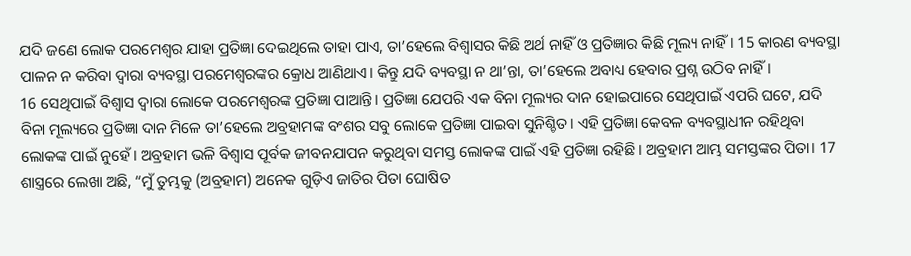ଯଦି ଜଣେ ଲୋକ ପରମେଶ୍ୱର ଯାହା ପ୍ରତିଜ୍ଞା ଦେଇଥିଲେ ତାହା ପାଏ, ତା’ହେଲେ ବିଶ୍ୱାସର କିଛି ଅର୍ଥ ନାହିଁ ଓ ପ୍ରତିଜ୍ଞାର କିଛି ମୂଲ୍ୟ ନାହିଁ। 15 କାରଣ ବ୍ୟବସ୍ଥା ପାଳନ ନ କରିବା ଦ୍ୱାରା ବ୍ୟବସ୍ଥା ପରମେଶ୍ୱରଙ୍କର କ୍ରୋଧ ଆଣିଥାଏ। କିନ୍ତୁ ଯଦି ବ୍ୟବସ୍ଥା ନ ଥା’ନ୍ତା, ତା’ହେଲେ ଅବାଧ୍ୟ ହେବାର ପ୍ରଶ୍ନ ଉଠିବ ନାହିଁ।
16 ସେଥିପାଇଁ ବିଶ୍ୱାସ ଦ୍ୱାରା ଲୋକେ ପରମେଶ୍ୱରଙ୍କ ପ୍ରତିଜ୍ଞା ପାଆନ୍ତି। ପ୍ରତିଜ୍ଞା ଯେପରି ଏକ ବିନା ମୂଲ୍ୟର ଦାନ ହୋଇପାରେ ସେଥିପାଇଁ ଏପରି ଘଟେ, ଯଦି ବିନା ମୂଲ୍ୟରେ ପ୍ରତିଜ୍ଞା ଦାନ ମିଳେ ତା’ହେଲେ ଅବ୍ରହାମଙ୍କ ବଂଶର ସବୁ ଲୋକେ ପ୍ରତିଜ୍ଞା ପାଇବା ସୁନିଶ୍ଚିତ। ଏହି ପ୍ରତିଜ୍ଞା କେବଳ ବ୍ୟବସ୍ଥାଧୀନ ରହିଥିବା ଲୋକଙ୍କ ପାଇଁ ନୁହେଁ। ଅବ୍ରହାମ ଭଳି ବିଶ୍ୱାସ ପୂର୍ବକ ଜୀବନଯାପନ କରୁଥିବା ସମସ୍ତ ଲୋକଙ୍କ ପାଇଁ ଏହି ପ୍ରତିଜ୍ଞା ରହିଛି। ଅବ୍ରହାମ ଆମ୍ଭ ସମସ୍ତଙ୍କର ପିତା। 17 ଶାସ୍ତ୍ରରେ ଲେଖା ଅଛି, “ମୁଁ ତୁମ୍ଭକୁ (ଅବ୍ରହାମ) ଅନେକ ଗୁଡ଼ିଏ ଜାତିର ପିତା ଘୋଷିତ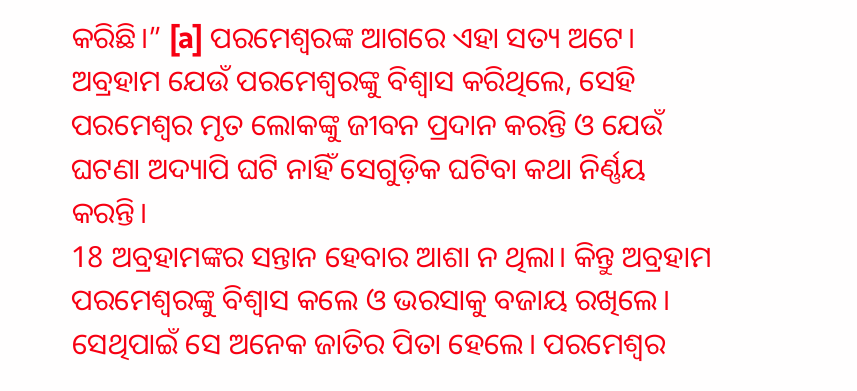କରିଛି।” [a] ପରମେଶ୍ୱରଙ୍କ ଆଗରେ ଏହା ସତ୍ୟ ଅଟେ। ଅବ୍ରହାମ ଯେଉଁ ପରମେଶ୍ୱରଙ୍କୁ ବିଶ୍ୱାସ କରିଥିଲେ, ସେହି ପରମେଶ୍ୱର ମୃତ ଲୋକଙ୍କୁ ଜୀବନ ପ୍ରଦାନ କରନ୍ତି ଓ ଯେଉଁ ଘଟଣା ଅଦ୍ୟାପି ଘଟି ନାହିଁ ସେଗୁଡ଼ିକ ଘଟିବା କଥା ନିର୍ଣ୍ଣୟ କରନ୍ତି।
18 ଅବ୍ରହାମଙ୍କର ସନ୍ତାନ ହେବାର ଆଶା ନ ଥିଲା। କିନ୍ତୁ ଅବ୍ରହାମ ପରମେଶ୍ୱରଙ୍କୁ ବିଶ୍ୱାସ କଲେ ଓ ଭରସାକୁ ବଜାୟ ରଖିଲେ। ସେଥିପାଇଁ ସେ ଅନେକ ଜାତିର ପିତା ହେଲେ। ପରମେଶ୍ୱର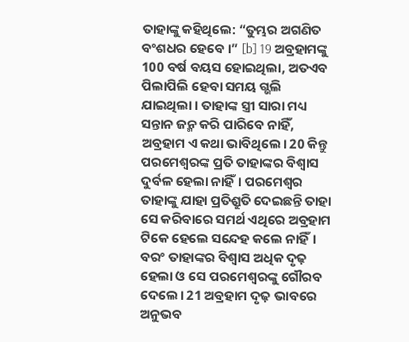ତାହାଙ୍କୁ କହିଥିଲେ: “ତୁମ୍ଭର ଅଗଣିତ ବଂଶଧର ହେବେ।” [b] 19 ଅବ୍ରହାମଙ୍କୁ 100 ବର୍ଷ ବୟସ ହୋଇଥିଲା, ଅତଏବ ପିଲାପିଲି ହେବା ସମୟ ଗ୍ଭଲି ଯାଇଥିଲା। ତାହାଙ୍କ ସ୍ତ୍ରୀ ସାରା ମଧ୍ୟ ସନ୍ତାନ ଜନ୍ମ କରି ପାରିବେ ନାହିଁ, ଅବ୍ରହାମ ଏ କଥା ଭାବିଥିଲେ। 20 କିନ୍ତୁ ପରମେଶ୍ୱରଙ୍କ ପ୍ରତି ତାହାଙ୍କର ବିଶ୍ୱାସ ଦୁର୍ବଳ ହେଲା ନାହିଁ। ପରମେଶ୍ୱର ତାହାଙ୍କୁ ଯାହା ପ୍ରତିଶ୍ରୁତି ଦେଇଛନ୍ତି ତାହା ସେ କରିବାରେ ସମର୍ଥ ଏଥିରେ ଅବ୍ରହାମ ଟିକେ ହେଲେ ସନ୍ଦେହ କଲେ ନାହିଁ। ବରଂ ତାହାଙ୍କର ବିଶ୍ୱାସ ଅଧିକ ଦୃଢ଼ ହେଲା ଓ ସେ ପରମେଶ୍ୱରଙ୍କୁ ଗୌରବ ଦେଲେ। 21 ଅବ୍ରହାମ ଦୃଢ଼ ଭାବରେ ଅନୁଭବ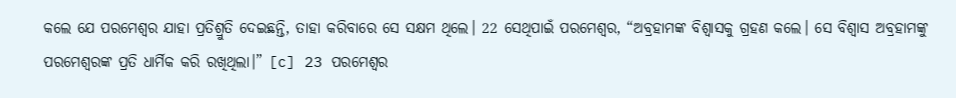କଲେ ଯେ ପରମେଶ୍ୱର ଯାହା ପ୍ରତିଶ୍ରୁତି ଦେଇଛନ୍ତି, ତାହା କରିବାରେ ସେ ସକ୍ଷମ ଥିଲେ। 22 ସେଥିପାଇଁ ପରମେଶ୍ୱର, “ଅବ୍ରହାମଙ୍କ ବିଶ୍ୱାସକୁ ଗ୍ରହଣ କଲେ। ସେ ବିଶ୍ୱାସ ଅବ୍ରହାମଙ୍କୁ ପରମେଶ୍ୱରଙ୍କ ପ୍ରତି ଧାର୍ମିକ କରି ରଖିଥିଲା।” [c] 23 ପରମେଶ୍ୱର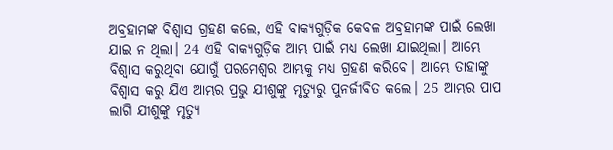ଅବ୍ରହାମଙ୍କ ବିଶ୍ୱାସ ଗ୍ରହଣ କଲେ, ଏହି ବାକ୍ୟଗୁଡ଼ିକ କେବଳ ଅବ୍ରହାମଙ୍କ ପାଇଁ ଲେଖା ଯାଇ ନ ଥିଲା। 24 ଏହି ବାକ୍ୟଗୁଡ଼ିକ ଆମ୍ଭ ପାଇଁ ମଧ୍ୟ ଲେଖା ଯାଇଥିଲା। ଆମ୍ଭେ ବିଶ୍ୱାସ କରୁଥିବା ଯୋଗୁଁ ପରମେଶ୍ୱର ଆମ୍ଭକୁ ମଧ୍ୟ ଗ୍ରହଣ କରିବେ। ଆମ୍ଭେ ତାହାଙ୍କୁ ବିଶ୍ୱାସ କରୁ ଯିଏ ଆମ୍ଭର ପ୍ରଭୁ ଯୀଶୁଙ୍କୁ ମୃତ୍ୟୁରୁ ପୁନର୍ଜୀବିତ କଲେ। 25 ଆମ୍ଭର ପାପ ଲାଗି ଯୀଶୁଙ୍କୁ ମୃତ୍ୟୁ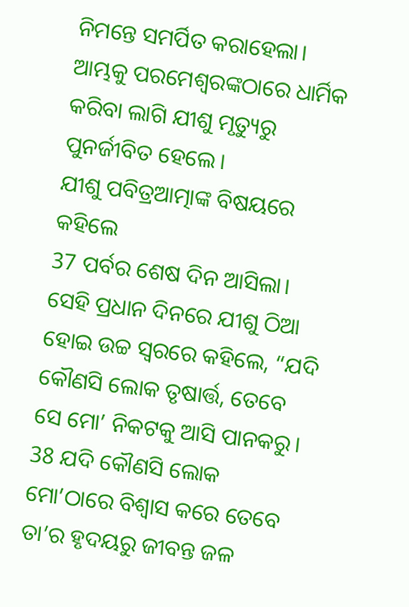ନିମନ୍ତେ ସମର୍ପିତ କରାହେଲା। ଆମ୍ଭକୁ ପରମେଶ୍ୱରଙ୍କଠାରେ ଧାର୍ମିକ କରିବା ଲାଗି ଯୀଶୁ ମୃତ୍ୟୁରୁ ପୁନର୍ଜୀବିତ ହେଲେ।
ଯୀଶୁ ପବିତ୍ରଆତ୍ମାଙ୍କ ବିଷୟରେ କହିଲେ
37 ପର୍ବର ଶେଷ ଦିନ ଆସିଲା। ସେହି ପ୍ରଧାନ ଦିନରେ ଯୀଶୁ ଠିଆ ହୋଇ ଉଚ୍ଚ ସ୍ୱରରେ କହିଲେ, “ଯଦି କୌଣସି ଲୋକ ତୃଷାର୍ତ୍ତ, ତେବେ ସେ ମୋ’ ନିକଟକୁ ଆସି ପାନକରୁ। 38 ଯଦି କୌଣସି ଲୋକ ମୋ’ଠାରେ ବିଶ୍ୱାସ କରେ ତେବେ ତା’ର ହୃଦୟରୁ ଜୀବନ୍ତ ଜଳ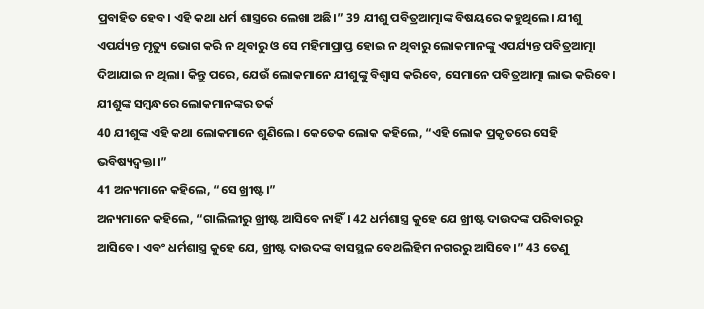ପ୍ରବାହିତ ହେବ। ଏହି କଥା ଧର୍ମ ଶାସ୍ତ୍ରରେ ଲେଖା ଅଛି।” 39 ଯୀଶୁ ପବିତ୍ରଆତ୍ମାଙ୍କ ବିଷୟରେ କହୁଥିଲେ। ଯୀଶୁ ଏପର୍ଯ୍ୟନ୍ତ ମୃତ୍ୟୁ ଭୋଗ କରି ନ ଥିବାରୁ ଓ ସେ ମହିମାପ୍ରାପ୍ତ ହୋଇ ନ ଥିବାରୁ ଲୋକମାନଙ୍କୁ ଏପର୍ଯ୍ୟନ୍ତ ପବିତ୍ରଆତ୍ମା ଦିଆଯାଇ ନ ଥିଲା। କିନ୍ତୁ ପରେ, ଯେଉଁ ଲୋକମାନେ ଯୀଶୁଙ୍କୁ ବିଶ୍ୱାସ କରିବେ, ସେମାନେ ପବିତ୍ରଆତ୍ମା ଲାଭ କରିବେ।
ଯୀଶୁଙ୍କ ସମ୍ବନ୍ଧରେ ଲୋକମାନଙ୍କର ତର୍କ
40 ଯୀଶୁଙ୍କ ଏହି କଥା ଲୋକମାନେ ଶୁଣିଲେ। କେତେକ ଲୋକ କହିଲେ, “ଏହି ଲୋକ ପ୍ରକୃତରେ ସେହି ଭବିଷ୍ୟଦ୍ବକ୍ତା।”
41 ଅନ୍ୟମାନେ କହିଲେ, “ସେ ଖ୍ରୀଷ୍ଟ।”
ଅନ୍ୟମାନେ କହିଲେ, “ଗାଲିଲୀରୁ ଖ୍ରୀଷ୍ଟ ଆସିବେ ନାହିଁ। 42 ଧର୍ମଶାସ୍ତ୍ର କୁହେ ଯେ ଖ୍ରୀଷ୍ଟ ଦାଉଦଙ୍କ ପରିବାରରୁ ଆସିବେ। ଏବଂ ଧର୍ମଶାସ୍ତ୍ର କୁହେ ଯେ, ଖ୍ରୀଷ୍ଟ ଦାଉଦଙ୍କ ବାସସ୍ଥଳ ବେଥଲିହିମ ନଗରରୁ ଆସିବେ।” 43 ତେଣୁ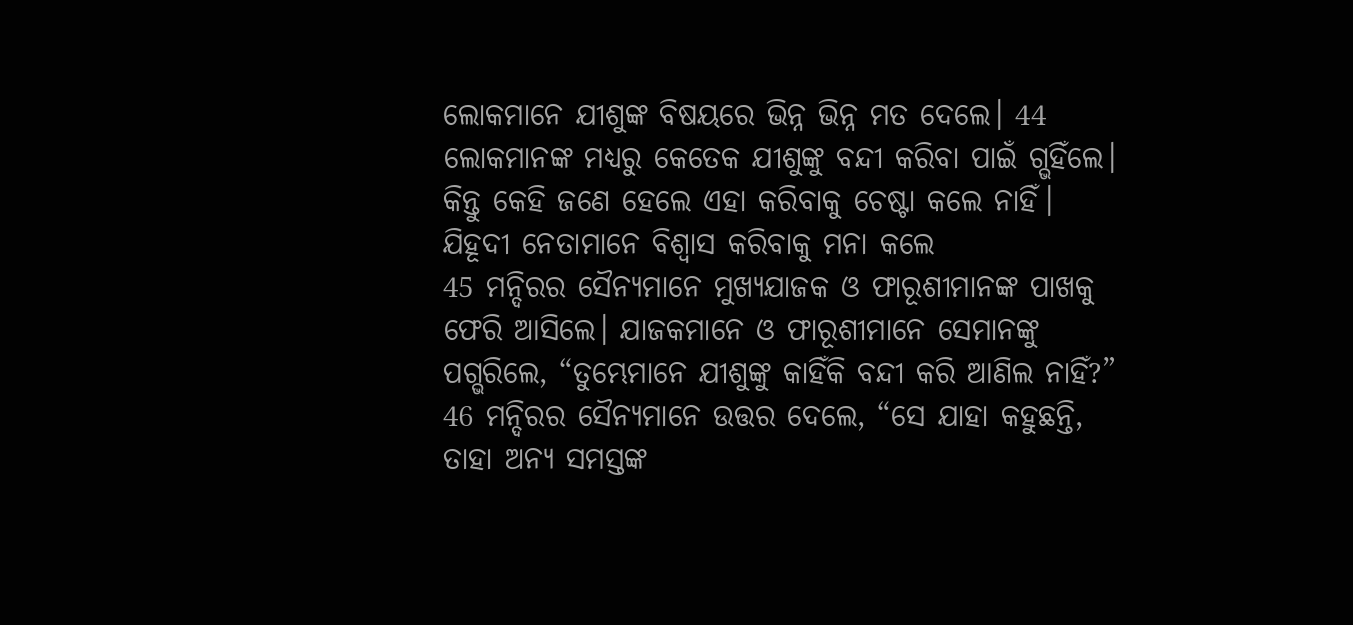ଲୋକମାନେ ଯୀଶୁଙ୍କ ବିଷୟରେ ଭିନ୍ନ ଭିନ୍ନ ମତ ଦେଲେ। 44 ଲୋକମାନଙ୍କ ମଧ୍ୟରୁ କେତେକ ଯୀଶୁଙ୍କୁ ବନ୍ଦୀ କରିବା ପାଇଁ ଗ୍ଭହିଁଲେ। କିନ୍ତୁ କେହି ଜଣେ ହେଲେ ଏହା କରିବାକୁ ଚେଷ୍ଟା କଲେ ନାହିଁ।
ଯିହୂଦୀ ନେତାମାନେ ବିଶ୍ୱାସ କରିବାକୁ ମନା କଲେ
45 ମନ୍ଦିରର ସୈନ୍ୟମାନେ ମୁଖ୍ୟଯାଜକ ଓ ଫାରୂଶୀମାନଙ୍କ ପାଖକୁ ଫେରି ଆସିଲେ। ଯାଜକମାନେ ଓ ଫାରୂଶୀମାନେ ସେମାନଙ୍କୁ ପଗ୍ଭରିଲେ, “ତୁମ୍ଭେମାନେ ଯୀଶୁଙ୍କୁ କାହିଁକି ବନ୍ଦୀ କରି ଆଣିଲ ନାହିଁ?”
46 ମନ୍ଦିରର ସୈନ୍ୟମାନେ ଉତ୍ତର ଦେଲେ, “ସେ ଯାହା କହୁଛନ୍ତି, ତାହା ଅନ୍ୟ ସମସ୍ତଙ୍କ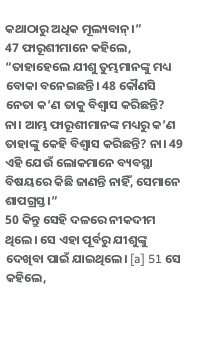କଥାଠାରୁ ଅଧିକ ମୂଲ୍ୟବାନ୍।”
47 ଫାରୂଶୀମାନେ କହିଲେ, “ତାହାହେଲେ ଯୀଶୁ ତୁମ୍ଭମାନଙ୍କୁ ମଧ୍ୟ ବୋକା ବନେଇଛନ୍ତି। 48 କୌଣସି ନେତା କ’ଣ ତାକୁ ବିଶ୍ୱାସ କରିଛନ୍ତି? ନା। ଆମ୍ଭ ଫାରୂଶୀମାନଙ୍କ ମଧ୍ୟରୁ କ’ଣ ତାହାଙ୍କୁ କେହି ବିଶ୍ୱାସ କରିଛନ୍ତି? ନା। 49 ଏହି ଯେଉଁ ଲୋକମାନେ ବ୍ୟବସ୍ଥା ବିଷୟରେ କିଛି ଜାଣନ୍ତି ନାହିଁ, ସେମାନେ ଶାପଗ୍ରସ୍ତ।”
50 କିନ୍ତୁ ସେହି ଦଳରେ ନୀକଦୀମ ଥିଲେ। ସେ ଏହା ପୂର୍ବରୁ ଯୀଶୁଙ୍କୁ ଦେଖିବା ପାଇଁ ଯାଇଥିଲେ। [a] 51 ସେ କହିଲେ,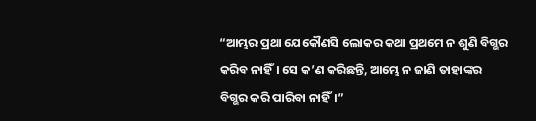“ଆମ୍ଭର ପ୍ରଥା ଯେକୌଣସି ଲୋକର କଥା ପ୍ରଥମେ ନ ଶୁଣି ବିଗ୍ଭର କରିବ ନାହିଁ। ସେ କ’ଣ କରିଛନ୍ତି, ଆମ୍ଭେ ନ ଜାଣି ତାହାଙ୍କର ବିଗ୍ଭର କରି ପାରିବା ନାହିଁ।”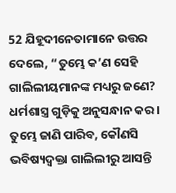52 ଯିହୂଦୀନେତାମାନେ ଉତ୍ତର ଦେଲେ, “ତୁମ୍ଭେ କ’ଣ ସେହି ଗାଲିଲୀୟମାନଙ୍କ ମଧ୍ୟରୁ ଜଣେ? ଧର୍ମଶାସ୍ତ୍ର ଗୁଡ଼ିକୁ ଅନୁସନ୍ଧାନ କର। ତୁମ୍ଭେ ଜାଣି ପାରିବ, କୌଣସି ଭବିଷ୍ୟଦ୍ବକ୍ତା ଗାଲିଲୀରୁ ଆସନ୍ତି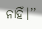ନାହିଁ।’’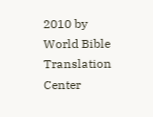2010 by World Bible Translation Center